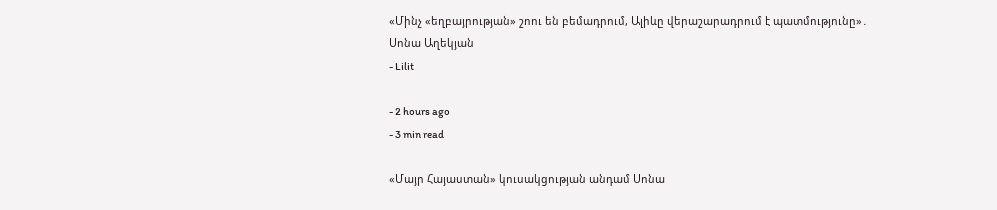«Մինչ «եղբայրության» շոու են բեմադրում, Ալիևը վերաշարադրում է պատմությունը»․ Սոնա Աղեկյան
- Lilit

- 2 hours ago
- 3 min read

«Մայր Հայաստան» կուսակցության անդամ Սոնա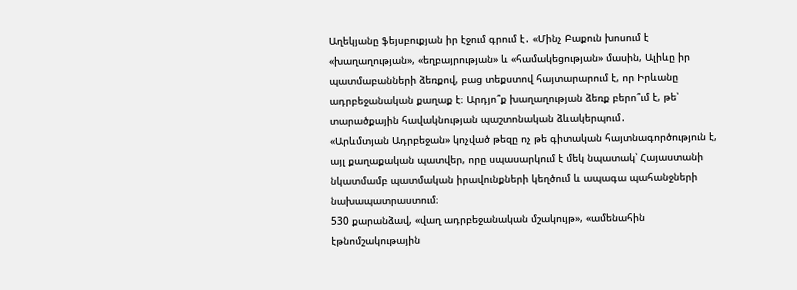Աղեկյանը ֆեյսբուքյան իր էջում գրում է․ «Մինչ Բաքուն խոսում է «խաղաղության», «եղբայրության» և «համակեցության» մասին, Ալիևը իր պատմաբանների ձեռքով, բաց տեքստով հայտարարում է, որ Իրևանը ադրբեջանական քաղաք է։ Արդյո՞ք խաղաղության ձեռք բերո՞ւմ է, թե՝ տարածքային հավակնության պաշտոնական ձևակերպում․
«Արևմտյան Ադրբեջան» կոչված թեզը ոչ թե գիտական հայտնագործություն է, այլ քաղաքական պատվեր, որը սպասարկում է մեկ նպատակ՝ Հայաստանի նկատմամբ պատմական իրավունքների կեղծում և ապագա պահանջների նախապատրաստում։
530 քարանձավ, «վաղ ադրբեջանական մշակույթ», «ամենահին էթնոմշակութային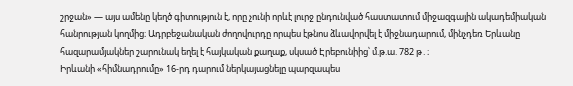շրջան» — այս ամենը կեղծ գիտություն է, որը չունի որևէ լուրջ ընդունված հաստատում միջազգային ակադեմիական հանրության կողմից։ Ադրբեջանական ժողովուրդը որպես էթնոս ձևավորվել է միջնադարում, մինչդեռ Երևանը հազարամյակներ շարունակ եղել է հայկական քաղաք, սկսած Էրեբունիից՝ մ.թ.ա. 782 թ․։
Իրևանի «հիմնադրումը» 16-րդ դարում ներկայացնելը պարզապես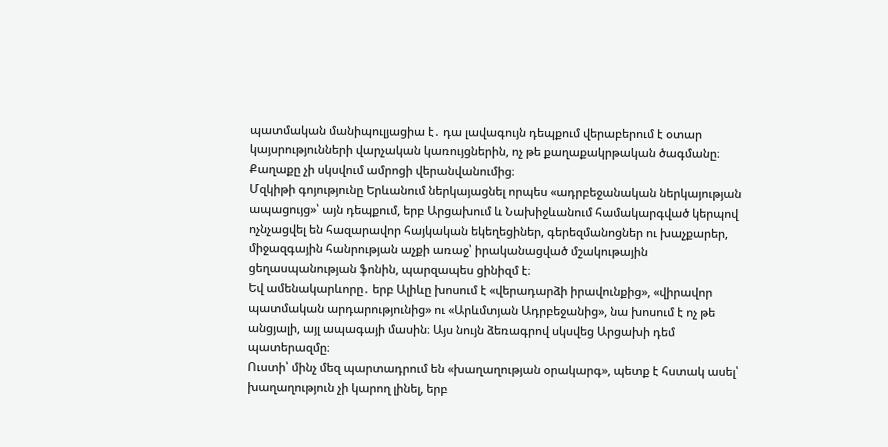պատմական մանիպուլյացիա է․ դա լավագույն դեպքում վերաբերում է օտար կայսրությունների վարչական կառույցներին, ոչ թե քաղաքակրթական ծագմանը։ Քաղաքը չի սկսվում ամրոցի վերանվանումից։
Մզկիթի գոյությունը Երևանում ներկայացնել որպես «ադրբեջանական ներկայության ապացույց»՝ այն դեպքում, երբ Արցախում և Նախիջևանում համակարգված կերպով ոչնչացվել են հազարավոր հայկական եկեղեցիներ, գերեզմանոցներ ու խաչքարեր, միջազգային հանրության աչքի առաջ՝ իրականացված մշակութային ցեղասպանության ֆոնին, պարզապես ցինիզմ է։
Եվ ամենակարևորը․ երբ Ալիևը խոսում է «վերադարձի իրավունքից», «վիրավոր պատմական արդարությունից» ու «Արևմտյան Ադրբեջանից», նա խոսում է ոչ թե անցյալի, այլ ապագայի մասին։ Այս նույն ձեռագրով սկսվեց Արցախի դեմ պատերազմը։
Ուստի՝ մինչ մեզ պարտադրում են «խաղաղության օրակարգ», պետք է հստակ ասել՝ խաղաղություն չի կարող լինել, երբ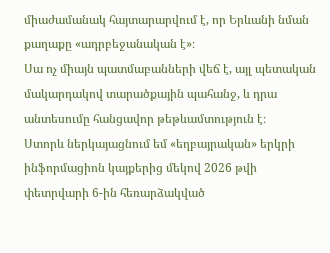միաժամանակ հայտարարվում է, որ Երևանի նման քաղաքը «ադրբեջանական է»։
Սա ոչ միայն պատմաբանների վեճ է, այլ պետական մակարդակով տարածքային պահանջ, և դրա անտեսումը հանցավոր թեթևամտություն է։
Ստորև ներկայացնում եմ «եղբայրական» երկրի ինֆորմացիոն կայքերից մեկով 2026 թվի փետրվարի 6-ին հեռարձակված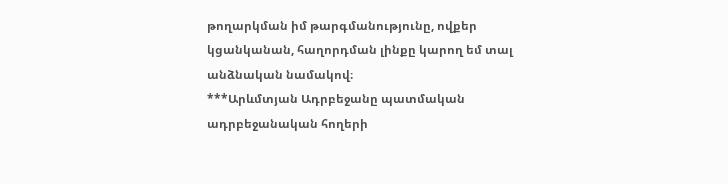թողարկման իմ թարգմանությունը, ովքեր կցանկանան, հաղորդման լինքը կարող եմ տալ անձնական նամակով։
***Արևմտյան Ադրբեջանը պատմական ադրբեջանական հողերի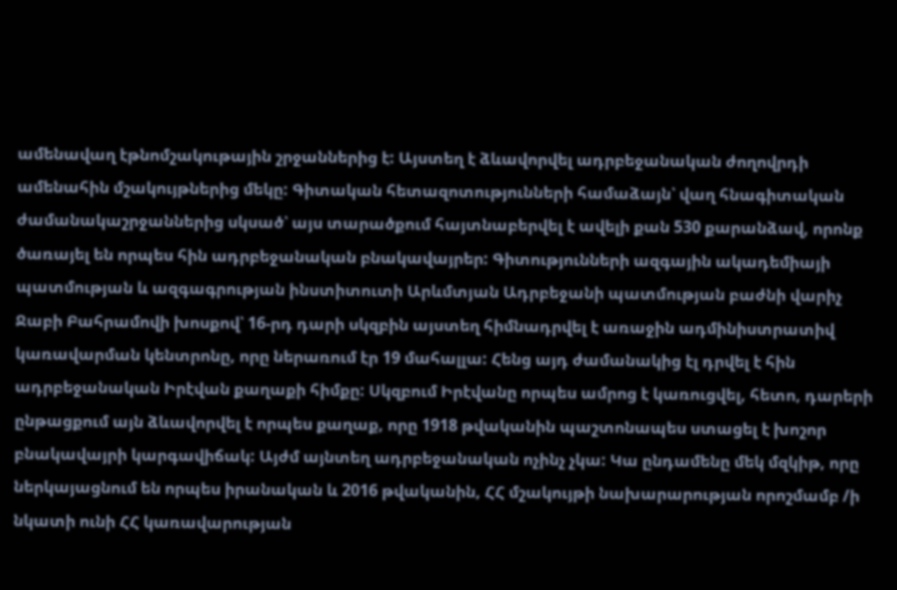ամենավաղ էթնոմշակութային շրջաններից է: Այստեղ է ձևավորվել ադրբեջանական ժողովրդի ամենահին մշակույթներից մեկը: Գիտական հետազոտությունների համաձայն՝ վաղ հնագիտական ժամանակաշրջաններից սկսած՝ այս տարածքում հայտնաբերվել է ավելի քան 530 քարանձավ, որոնք ծառայել են որպես հին ադրբեջանական բնակավայրեր: Գիտությունների ազգային ակադեմիայի պատմության և ազգագրության ինստիտուտի Արևմտյան Ադրբեջանի պատմության բաժնի վարիչ Ջաբի Բահրամովի խոսքով՝ 16-րդ դարի սկզբին այստեղ հիմնադրվել է առաջին ադմինիստրատիվ կառավարման կենտրոնը, որը ներառում էր 19 մահալլա: Հենց այդ ժամանակից էլ դրվել է հին ադրբեջանական Իրէվան քաղաքի հիմքը: Սկզբում Իրէվանը որպես ամրոց է կառուցվել, հետո, դարերի ընթացքում այն ձևավորվել է որպես քաղաք, որը 1918 թվականին պաշտոնապես ստացել է խոշոր բնակավայրի կարգավիճակ: Այժմ այնտեղ ադրբեջանական ոչինչ չկա: Կա ընդամենը մեկ մզկիթ, որը ներկայացնում են որպես իրանական և 2016 թվականին, ՀՀ մշակույթի նախարարության որոշմամբ /ի նկատի ունի ՀՀ կառավարության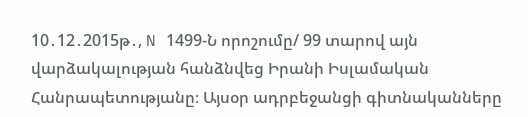10․12․2015թ․, N 1499-Ն որոշումը/ 99 տարով այն վարձակալության հանձնվեց Իրանի Իսլամական Հանրապետությանը։ Այսօր ադրբեջանցի գիտնականները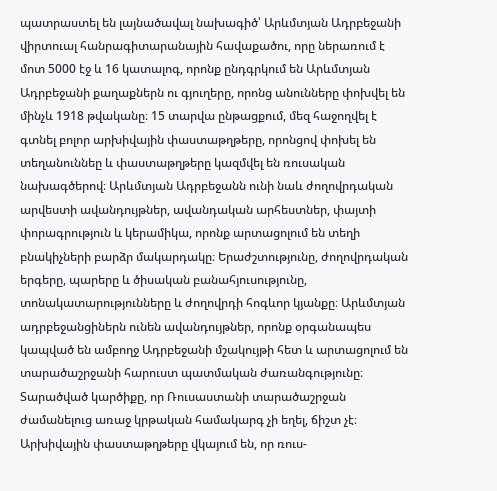պատրաստել են լայնածավալ նախագիծ՝ Արևմտյան Ադրբեջանի վիրտուալ հանրագիտարանային հավաքածու, որը ներառում է մոտ 5000 էջ և 16 կատալոգ, որոնք ընդգրկում են Արևմտյան Ադրբեջանի քաղաքներն ու գյուղերը, որոնց անունները փոխվել են մինչև 1918 թվականը։ 15 տարվա ընթացքում, մեզ հաջողվել է գտնել բոլոր արխիվային փաստաթղթերը, որոնցով փոխել են տեղանուննեը և փաստաթղթերը կազմվել են ռուսական նախագծերով։ Արևմտյան Ադրբեջանն ունի նաև ժողովրդական արվեստի ավանդույթներ, ավանդական արհեստներ, փայտի փորագրություն և կերամիկա, որոնք արտացոլում են տեղի բնակիչների բարձր մակարդակը։ Երաժշտությունը, ժողովրդական երգերը, պարերը և ծիսական բանահյուսությունը, տոնակատարությունները և ժողովրդի հոգևոր կյանքը։ Արևմտյան ադրբեջանցիներն ունեն ավանդույթներ, որոնք օրգանապես կապված են ամբողջ Ադրբեջանի մշակույթի հետ և արտացոլում են տարածաշրջանի հարուստ պատմական ժառանգությունը։ Տարածված կարծիքը, որ Ռուսաստանի տարածաշրջան ժամանելուց առաջ կրթական համակարգ չի եղել, ճիշտ չէ։ Արխիվային փաստաթղթերը վկայում են, որ ռուս-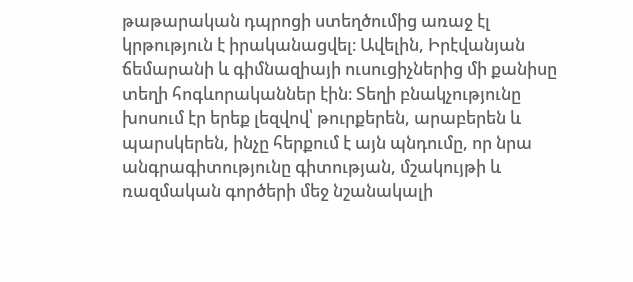թաթարական դպրոցի ստեղծումից առաջ էլ կրթություն է իրականացվել։ Ավելին, Իրէվանյան ճեմարանի և գիմնազիայի ուսուցիչներից մի քանիսը տեղի հոգևորականներ էին։ Տեղի բնակչությունը խոսում էր երեք լեզվով՝ թուրքերեն, արաբերեն և պարսկերեն, ինչը հերքում է այն պնդումը, որ նրա անգրագիտությունը գիտության, մշակույթի և ռազմական գործերի մեջ նշանակալի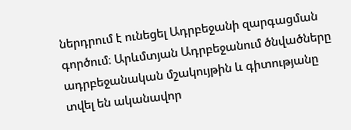ներդրում է ունեցել Ադրբեջանի զարգացման գործում։ Արևմտյան Ադրբեջանում ծնվածները ադրբեջանական մշակույթին և գիտությանը տվել են ականավոր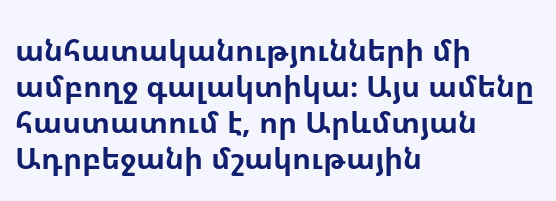անհատականությունների մի ամբողջ գալակտիկա։ Այս ամենը հաստատում է, որ Արևմտյան Ադրբեջանի մշակութային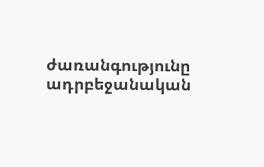ժառանգությունը ադրբեջանական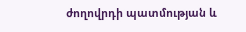ժողովրդի պատմության և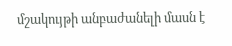մշակույթի անբաժանելի մասն է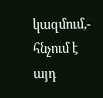կազմում,- հնչում է այդ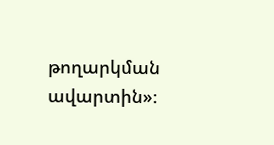թողարկման ավարտին»։